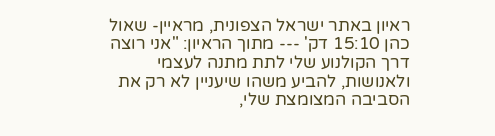ראיון באתר ישראל הצפונית, מראיין- שאול כהן 15:10 דק' --- מתוך הראיון: "אני רוצה דרך הקולנוע שלי לתת מתנה לעצמי ולאנושות, להביע משהו שיעניין לא רק את הסביבה המצומצת שלי,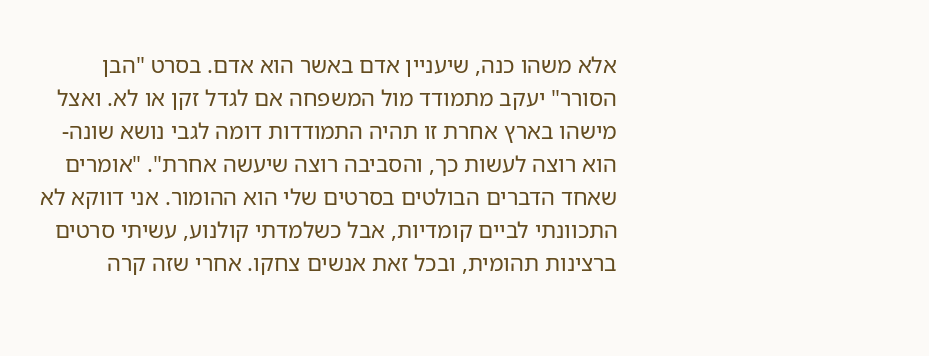אלא משהו כנה, שיעניין אדם באשר הוא אדם. בסרט "הבן הסורר" יעקב מתמודד מול המשפחה אם לגדל זקן או לא. ואצל מישהו בארץ אחרת זו תהיה התמודדות דומה לגבי נושא שונה- הוא רוצה לעשות כך, והסביבה רוצה שיעשה אחרת". "אומרים שאחד הדברים הבולטים בסרטים שלי הוא ההומור. אני דווקא לא התכוונתי לביים קומדיות, אבל כשלמדתי קולנוע, עשיתי סרטים ברצינות תהומית, ובכל זאת אנשים צחקו. אחרי שזה קרה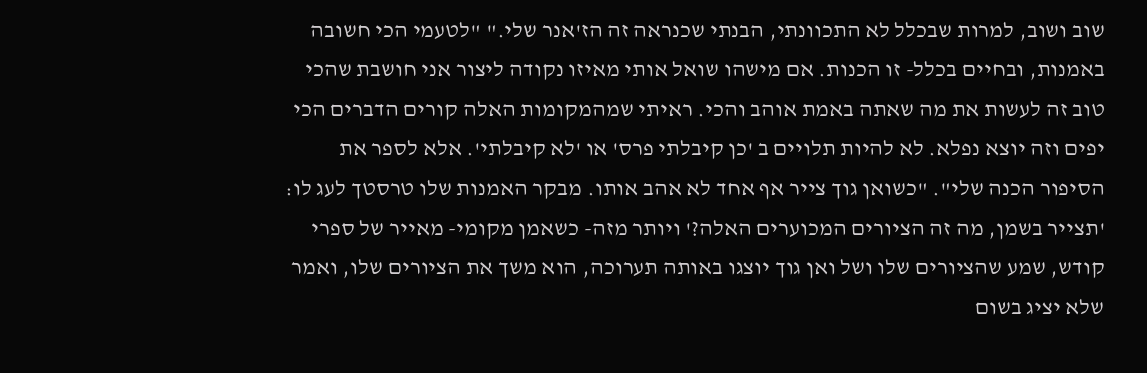שוב ושוב, למרות שבכלל לא התכוונתי, הבנתי שכנראה זה הז'אנר שלי." "לטעמי הכי חשובה באמנות, ובחיים בכלל- זו הכנות. אם מישהו שואל אותי מאיזו נקודה ליצור אני חושבת שהכי טוב זה לעשות את מה שאתה באמת אוהב והכי. ראיתי שמהמקומות האלה קורים הדברים הכי יפים וזה יוצא נפלא. לא להיות תלויים ב 'כן קיבלתי פרס' או 'לא קיבלתי'. אלא לספר את הסיפור הכנה שלי". "כשואן גוך צייר אף אחד לא אהב אותו. מבקר האמנות שלו טרסטך לעג לו: 'תצייר בשמן, מה זה הציורים המכוערים האלה?' ויותר מזה- כשאמן מקומי- מאייר של ספרי קודש, שמע שהציורים שלו ושל ואן גוך יוצגו באותה תערוכה, הוא משך את הציורים שלו, ואמר שלא יציג בשום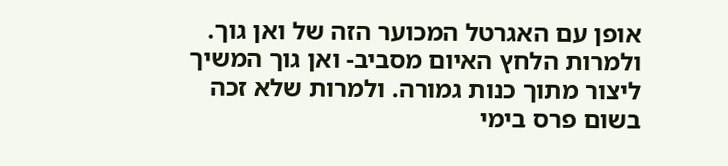אופן עם האגרטל המכוער הזה של ואן גוך. ולמרות הלחץ האיום מסביב- ואן גוך המשיך ליצור מתוך כנות גמורה. ולמרות שלא זכה בשום פרס בימי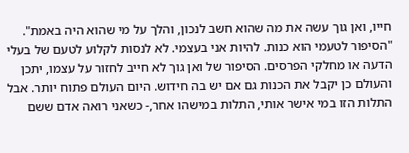חייו, ואן גוך עשה את מה שהוא חשב לנכון, והלך על מי שהוא היה באמת". "הסיפור לטעמי הוא כנות. להיות אני בעצמי. לא לנסות לקלוע לטעם של בעלי הדעה או מחלקי הפרסים. הסיפור של ואן גוך לא חייב לחזור על עצמו, יתכן והעולם כן יקבל את הכנות גם אם יש בה חידוש. היום העולם פתוח יותר. אבל התלות הזו במי אישר אותי, התלות במישהו אחר,- כשאני רואה אדם ששם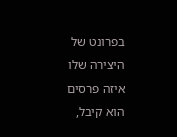בפרונט של היצירה שלו איזה פרסים הוא קיבל,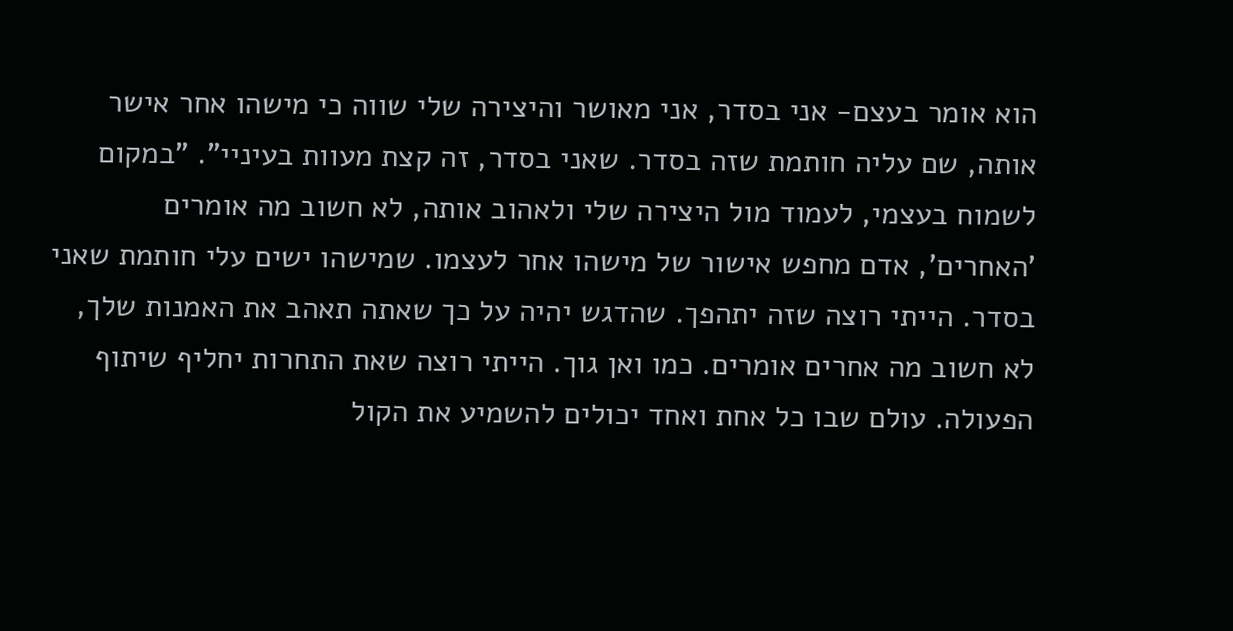הוא אומר בעצם- אני בסדר, אני מאושר והיצירה שלי שווה כי מישהו אחר אישר אותה, שם עליה חותמת שזה בסדר. שאני בסדר, זה קצת מעוות בעיניי". "במקום לשמוח בעצמי, לעמוד מול היצירה שלי ולאהוב אותה, לא חשוב מה אומרים 'האחרים', אדם מחפש אישור של מישהו אחר לעצמו. שמישהו ישים עלי חותמת שאני בסדר. הייתי רוצה שזה יתהפך. שהדגש יהיה על כך שאתה תאהב את האמנות שלך, לא חשוב מה אחרים אומרים. כמו ואן גוך. הייתי רוצה שאת התחרות יחליף שיתוף הפעולה. עולם שבו כל אחת ואחד יכולים להשמיע את הקול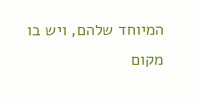המיוחד שלהם, ויש בו מקום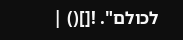לכולם". ![]() |